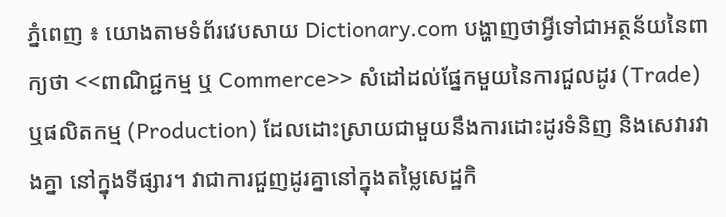ភ្នំពេញ ៖ យោងតាមទំព័រវេបសាយ Dictionary.com បង្ហាញថាអ្វីទៅជាអត្ថន័យនៃពាក្យថា <<ពាណិជ្ជកម្ម ឬ Commerce>> សំដៅដល់ផ្នែកមួយនៃការជួលដូរ (Trade) ឬផលិតកម្ម (Production) ដែលដោះស្រាយជាមួយនឹងការដោះដូរទំនិញ និងសេវារវាងគ្នា នៅក្នុងទីផ្សារ។ វាជាការជួញដូរគ្នានៅក្នុងតម្លៃសេដ្ឋកិ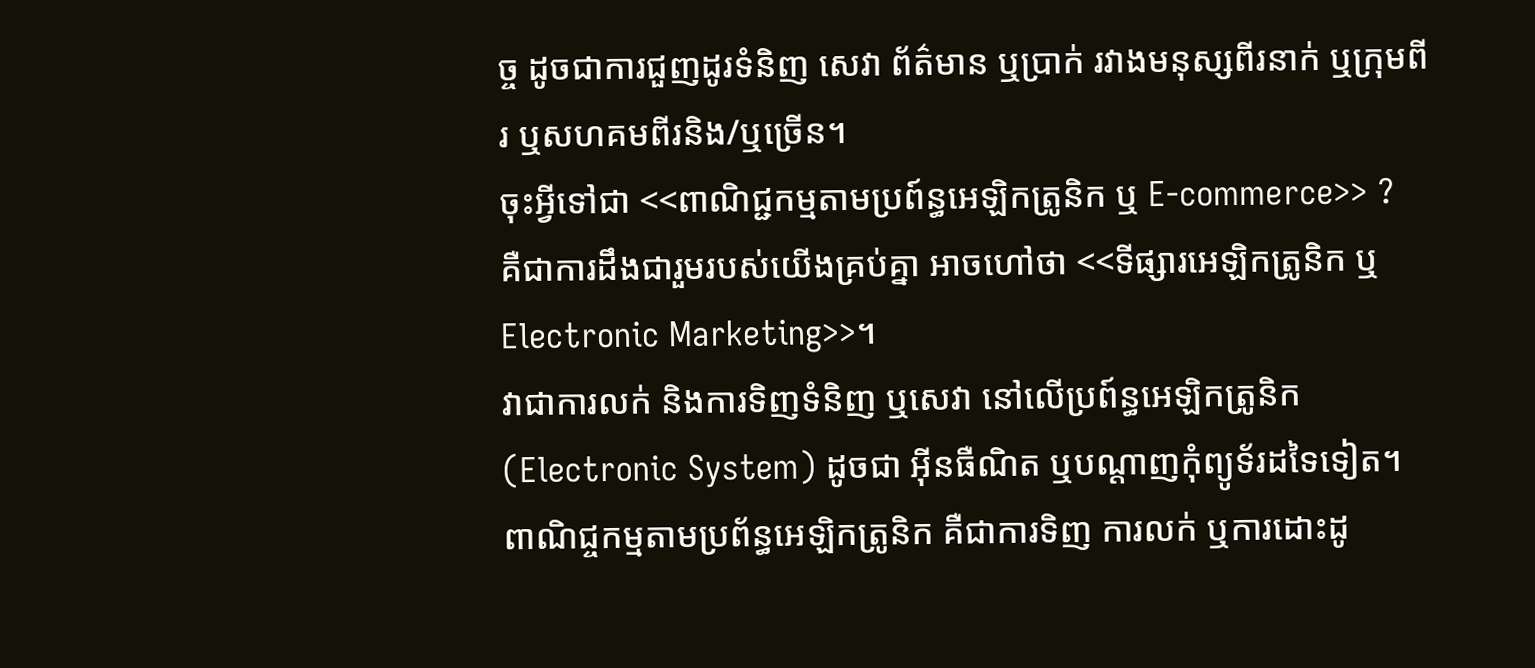ច្ច ដូចជាការជួញដូរទំនិញ សេវា ព័ត៌មាន ឬប្រាក់ រវាងមនុស្សពីរនាក់ ឬក្រុមពីរ ឬសហគមពីរនិង/ឬច្រើន។
ចុះអ្វីទៅជា <<ពាណិជ្ជកម្មតាមប្រព៍ន្ធអេឡិកត្រូនិក ឬ E-commerce>> ?
គឺជាការដឹងជារួមរបស់យើងគ្រប់គ្នា អាចហៅថា <<ទីផ្សារអេឡិកត្រូនិក ឬ Electronic Marketing>>។
វាជាការលក់ និងការទិញទំនិញ ឬសេវា នៅលើប្រព៍ន្ធអេឡិកត្រូនិក (Electronic System) ដូចជា អ៊ីនធឺណិត ឬបណ្តាញកុំព្យូទ័រដទៃទៀត។
ពាណិជ្ចកម្មតាមប្រព័ន្ធអេឡិកត្រូនិក គឺជាការទិញ ការលក់ ឬការដោះដូ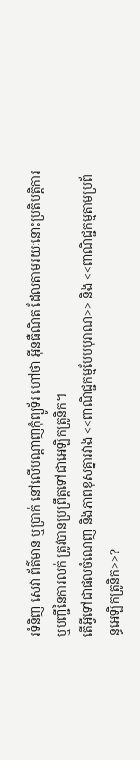រទំនិញ សេវា ព័ត៌មាន ឬប្រាក់ នៅលើបណ្តាញកុំព្យូទ័រ ហៅថា អ៊ីនធឺណិត ដែលតាមរយៈនោះប្រតិបត្តិការ ឬបញ្ជីនៃការលក់ ត្រូវបានប្រព្រឹត្តទៅជាអេឡិកត្រូនិក។
តើអ្វីទៅជាផលចំណេញ និងភាពខុសគ្នារវាង <<ពាណិជ្ជកម្មបែបបុរាណ>> និង <<ពាណិជ្ជកម្មតាមប្រព័ន្ធអេឡិកត្រូនិក>>?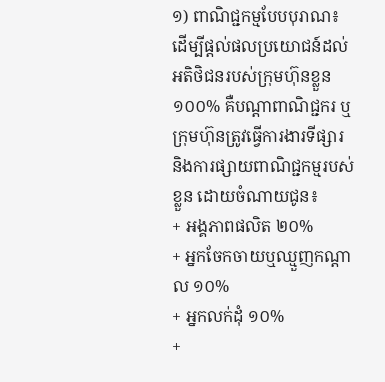១) ពាណិជ្ជកម្មបែបបុរាណ៖ ដើម្បីផ្តល់ផលប្រយោជន៍ដល់អតិថិជនរបស់ក្រុមហ៊ុនខ្លួន ១០០% គឺបណ្តាពាណិជ្ជករ ឬក្រុមហ៊ុនត្រូវធ្វើការងារទីផ្សារ និងការផ្សាយពាណិជ្ជកម្មរបស់ខ្លួន ដោយចំណាយជូន៖
+ អង្គភាពផលិត ២០%
+ អ្នកចែកចាយឬឈ្មួញកណ្តាល ១០%
+ អ្នកលក់ដុំ ១០%
+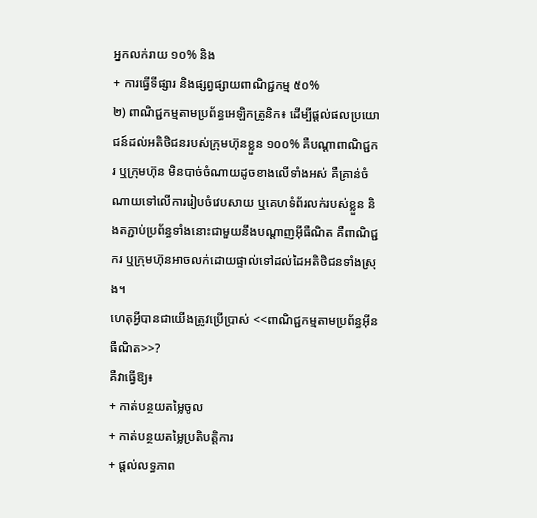អ្នកលក់រាយ ១០% និង
+ ការធ្វើទីផ្សារ និងផ្សព្វផ្សាយពាណិជ្ជកម្ម ៥០%
២) ពាណិជ្ជកម្មតាមប្រព័ន្ធអេឡិកត្រូនិក៖ ដើម្បីផ្តល់ផលប្រយោជន៍ដល់អតិថិជនរបស់ក្រុមហ៊ុនខ្លួន ១០០% គឺបណ្តាពាណិជ្ជករ ឬក្រុមហ៊ុន មិនបាច់ចំណាយដូចខាងលើទាំងអស់ គឺគ្រាន់ចំណាយទៅលើការរៀបចំវេបសាយ ឬគេហទំព័រលក់របស់ខ្លួន និងតភ្ជាប់ប្រព័ន្ធទាំងនោះជាមួយនឹងបណ្តាញអ៊ីធឺណិត គឺពាណិជ្ជករ ឬក្រុមហ៊ុនអាចលក់ដោយផ្ទាល់ទៅដល់ដៃអតិថិជនទាំងស្រុង។
ហេតុអ្វីបានជាយើងត្រូវប្រើប្រាស់ <<ពាណិជ្ជកម្មតាមប្រព័ន្ធអ៊ីនធឺណិត>>?
គឺវាធ្វើឱ្យ៖
+ កាត់បន្ថយតម្លៃចូល
+ កាត់បន្ថយតម្លៃប្រតិបត្តិការ
+ ផ្តល់លទ្ធភាព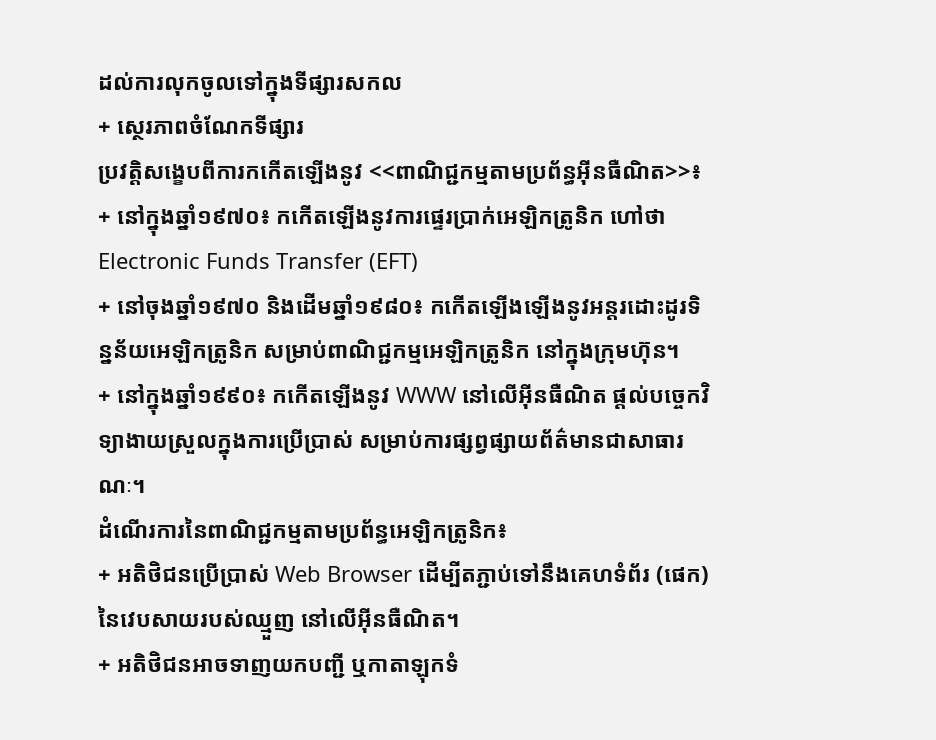ដល់ការលុកចូលទៅក្នុងទីផ្សារសកល
+ សេ្ថរភាពចំណែកទីផ្សារ
ប្រវត្តិសង្ខេបពីការកកើតឡើងនូវ <<ពាណិជ្ជកម្មតាមប្រព័ន្ធអ៊ីនធឺណិត>>៖
+ នៅក្នុងឆ្នាំ១៩៧០៖ កកើតឡើងនូវការផ្ទេរប្រាក់អេឡិកត្រូនិក ហៅថា Electronic Funds Transfer (EFT)
+ នៅចុងឆ្នាំ១៩៧០ និងដើមឆ្នាំ១៩៨០៖ កកើតឡើងឡើងនូវអន្តរដោះដូរទិន្នន័យអេឡិកត្រូនិក សម្រាប់ពាណិជ្ជកម្មអេឡិកត្រូនិក នៅក្នុងក្រុមហ៊ុន។
+ នៅក្នុងឆ្នាំ១៩៩០៖ កកើតឡើងនូវ WWW នៅលើអ៊ីនធឺណិត ផ្តល់បច្ចេកវិទ្យាងាយស្រួលក្នុងការប្រើប្រាស់ សម្រាប់ការផ្សព្វផ្សាយព័ត៌មានជាសាធារណៈ។
ដំណើរការនៃពាណិជ្ជកម្មតាមប្រព័ន្ធអេឡិកត្រូនិក៖
+ អតិថិជនប្រើប្រាស់ Web Browser ដើម្បីតភ្ជាប់ទៅនឹងគេហទំព័រ (ផេក) នៃវេបសាយរបស់ឈ្មួញ នៅលើអ៊ីនធឺណិត។
+ អតិថិជនអាចទាញយកបញ្ជី ឬកាតាឡុកទំ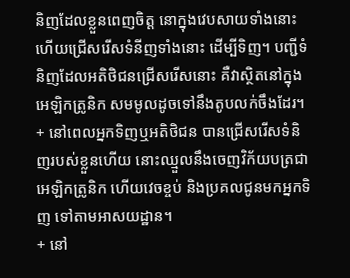និញដែលខ្លួនពេញចិត្ត នោក្នុងវេបសាយទាំងនោះ ហើយជ្រើសរើសទំនីញទាំងនោះ ដើម្បីទិញ។ បញ្ជីទំនិញដែលអតិថិជនជ្រើសរើសនោះ គឺវាស្ថិតនៅក្នុងអេឡិកត្រូនិក សមមូលដូចទៅនឹងតូបលក់ចឹងដែរ។
+ នៅពេលអ្នកទិញឬអតិថិជន បានជ្រើសរើសទំនិញរបស់ខ្លួនហើយ នោះឈ្មួលនឹងចេញវិក័យបត្រជាអេឡិកត្រូនិក ហើយវេចខ្ចប់ និងប្រគលជូនមកអ្នកទិញ ទៅតាមអាសយដ្ឋាន។
+ នៅ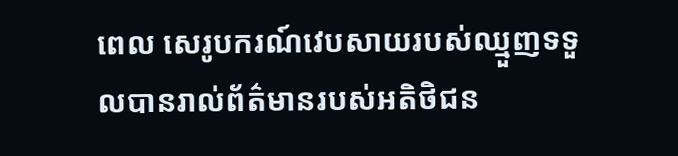ពេល សេរូបករណ៍វេបសាយរបស់ឈ្មួញទទួលបានរាល់ព័ត៌មានរបស់អតិថិជន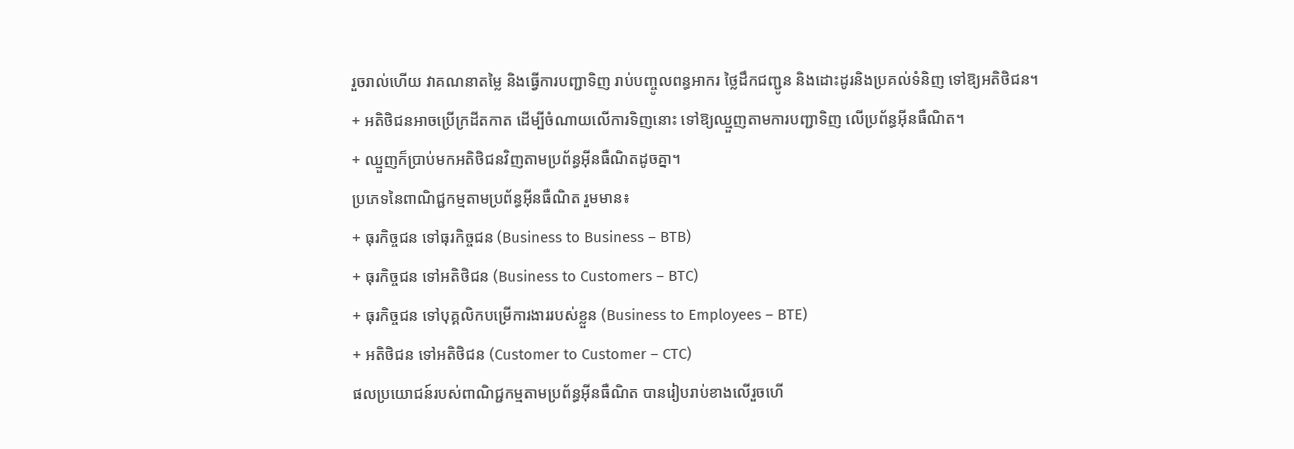រួចរាល់ហើយ វាគណនាតម្លៃ និងធ្វើការបញ្ជាទិញ រាប់បញ្ចូលពន្ធអាករ ថ្លៃដឹកជញ្ជូន និងដោះដូរនិងប្រគល់ទំនិញ ទៅឱ្យអតិថិជន។
+ អតិថិជនអាចប្រើក្រដីតកាត ដើម្បីចំណាយលើការទិញនោះ ទៅឱ្យឈ្មួញតាមការបញ្ជាទិញ លើប្រព័ន្ធអ៊ីនធឺណិត។
+ ឈ្មួញក៏ប្រាប់មកអតិថិជនវិញតាមប្រព័ន្ធអ៊ីនធឺណិតដូចគ្នា។
ប្រភេទនៃពាណិជ្ជកម្មតាមប្រព័ន្ធអ៊ីនធឺណិត រួមមាន៖
+ ធុរកិច្ចជន ទៅធុរកិច្ចជន (Business to Business – BTB)
+ ធុរកិច្ចជន ទៅអតិថិជន (Business to Customers – BTC)
+ ធុរកិច្ចជន ទៅបុគ្គលិកបម្រើការងាររបស់ខ្លួន (Business to Employees – BTE)
+ អតិថិជន ទៅអតិថិជន (Customer to Customer – CTC)
ផលប្រយោជន៍របស់ពាណិជ្ជកម្មតាមប្រព័ន្ធអ៊ីនធឺណិត បានរៀបរាប់ខាងលើរួចហើ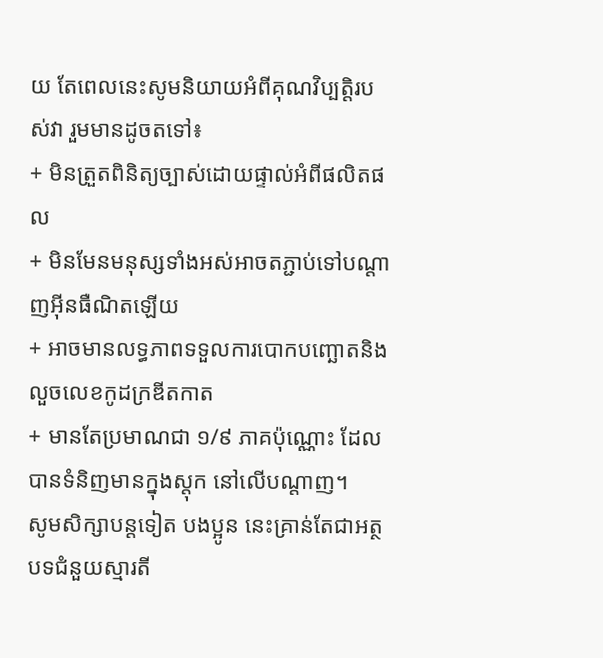យ តែពេលនេះសូមនិយាយអំពីគុណវិប្បត្តិរបស់វា រួមមានដូចតទៅ៖
+ មិនត្រួតពិនិត្យច្បាស់ដោយផ្ទាល់អំពីផលិតផល
+ មិនមែនមនុស្សទាំងអស់អាចតភ្ជាប់ទៅបណ្តាញអ៊ីនធឺណិតឡើយ
+ អាចមានលទ្ធភាពទទួលការបោកបញ្ឆោតនិងលួចលេខកូដក្រឌីតកាត
+ មានតែប្រមាណជា ១/៩ ភាគប៉ុណ្ណោះ ដែលបានទំនិញមានក្នុងស្តុក នៅលើបណ្តាញ។
សូមសិក្សាបន្តទៀត បងប្អូន នេះគ្រាន់តែជាអត្ថបទជំនួយស្មារតី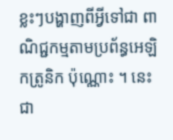ខ្លះៗបង្ហាញពីអ្វីទៅជា ពាណិជ្ជកម្មតាមប្រព័ន្ធអេឡិកត្រូនិក ប៉ុណ្ណោះ ។ នេះជា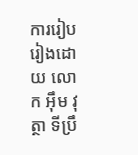ការរៀបរៀងដោយ លោក អ៊ឹម វុត្ថា ទីប្រឹ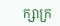ក្សាក្រ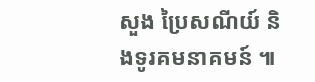សួង ប្រៃសណីយ៍ និងទូរគមនាគមន៍ ៕